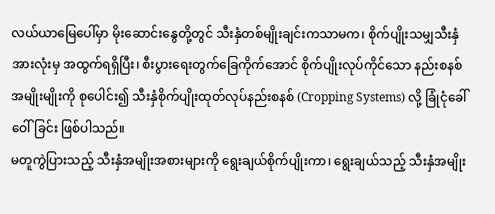လယ်ယာမြေပေါ်မှာ မိုးဆောင်းနွေတို့တွင် သီးနှံတစ်မျိုးချင်းကသာမက၊ စိုက်ပျိုးသမျှသီးနှံအားလုံးမှ အထွက်ရရှိပြီး၊ စီးပွားရေးတွက်ခြေကိုက်အောင် စိုက်ပျိုးလုပ်ကိုင်သော နည်းစနစ်အမျိုးမျိုးကို စုပေါင်း၍ သီးနှံစိုက်ပျိုးထုတ်လုပ်နည်းစနစ် (Cropping Systems) လို့ ခြုံငုံခေါ်ဝေါ်ခြင်း ဖြစ်ပါသည်။
မတူကွဲပြားသည့် သီးနှံအမျိုးအစားများကို ရွေးချယ်စိုက်ပျိုးကာ၊ ရွေးချယ်သည့် သီးနှံအမျိုး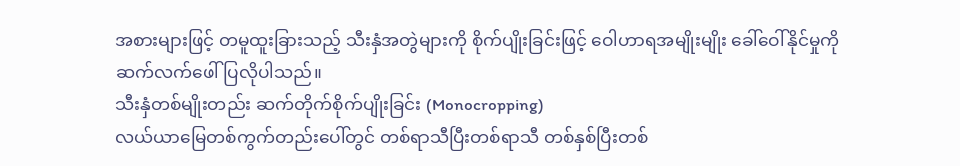အစားများဖြင့် တမူထူးခြားသည့် သီးနှံအတွဲများကို စိုက်ပျိုးခြင်းဖြင့် ဝေါဟာရအမျိုးမျိုး ခေါ်ဝေါ်နိုင်မှုကို ဆက်လက်ဖေါ်ပြလိုပါသည်။
သီးနှံတစ်မျိုးတည်း ဆက်တိုက်စိုက်ပျိုးခြင်း (Monocropping)
လယ်ယာမြေတစ်ကွက်တည်းပေါ်တွင် တစ်ရာသီပြီးတစ်ရာသီ တစ်နှစ်ပြီးတစ်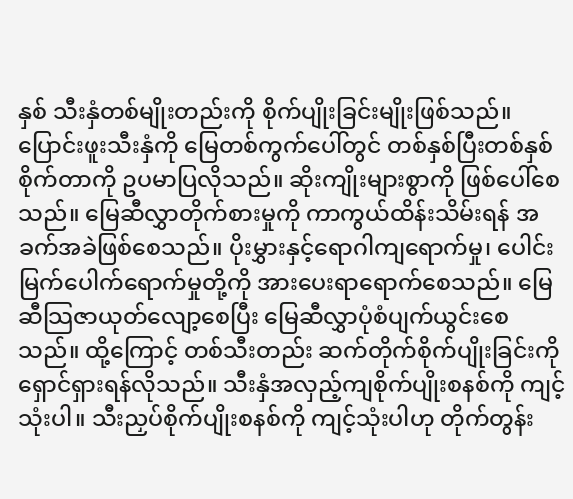နှစ် သီးနှံတစ်မျိုးတည်းကို စိုက်ပျိုးခြင်းမျိုးဖြစ်သည်။ ပြောင်းဖူးသီးနှံကို မြေတစ်ကွက်ပေါ်တွင် တစ်နှစ်ပြီးတစ်နှစ် စိုက်တာကို ဥပမာပြလိုသည်။ ဆိုးကျိုးများစွာကို ဖြစ်ပေါ်စေသည်။ မြေဆီလွှာတိုက်စားမှုကို ကာကွယ်ထိန်းသိမ်းရန် အခက်အခဲဖြစ်စေသည်။ ပိုးမွှားနှင့်ရောဂါကျရောက်မှု၊ ပေါင်းမြက်ပေါက်ရောက်မှုတို့ကို အားပေးရာရောက်စေသည်။ မြေဆီသြဇာယုတ်လျော့စေပြီး မြေဆီလွှာပုံစံပျက်ယွင်းစေသည်။ ထို့ကြောင့် တစ်သီးတည်း ဆက်တိုက်စိုက်ပျိုးခြင်းကို ရှောင်ရှားရန်လိုသည်။ သီးနှံအလှည့်ကျစိုက်ပျိုးစနစ်ကို ကျင့် သုံးပါ။ သီးညှပ်စိုက်ပျိုးစနစ်ကို ကျင့်သုံးပါဟု တိုက်တွန်း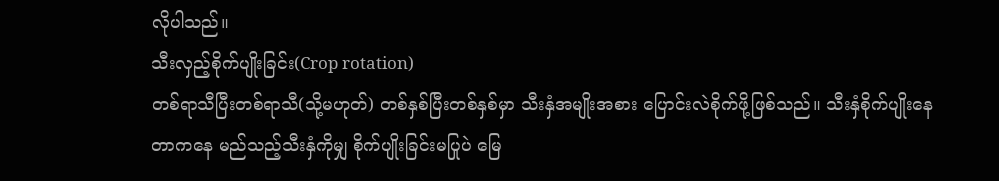လိုပါသည်။
သီးလှည့်စိုက်ပျိုးခြင်း(Crop rotation)
တစ်ရာသီပြီးတစ်ရာသီ(သို့မဟုတ်) တစ်နှစ်ပြီးတစ်နှစ်မှာ သီးနှံအမျိုးအစား ပြောင်းလဲစိုက်ဖို့ဖြစ်သည်။ သီးနှံစိုက်ပျိုးနေတာကနေ မည်သည့်သီးနှံကိုမျှ စိုက်ပျိုးခြင်းမပြုပဲ မြေ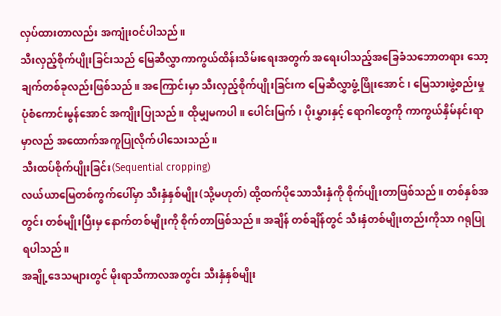လှပ်ထားတာလည်း အကျုံးဝင်ပါသည်။
သီးလှည့်စိုက်ပျိုးခြင်းသည် မြေဆီလွှာကာကွယ်ထိန်းသိမ်းရေးအတွက် အရေးပါသည့်အခြေခံသဘောတရား သော့ချက်တစ်ခုလည်းဖြစ်သည်။ အကြောင်းမှာ သီးလှည့်စိုက်ပျိုးခြင်းက မြေဆီလွှာဖွံ့ဖြိုးအောင်၊ မြေသားဖွဲ့စည်းမှုပုံစံကောင်းမွန်အောင် အကျိုးပြုသည်။ ထိုမျှမကပါ။ ပေါင်းမြက်၊ ပိုးမွှားနှင့် ရောဂါတွေကို ကာကွယ်နှိမ်နင်းရာမှာလည် အထောက်အကူပြုလိုက်ပါသေးသည်။
သီးထပ်စိုက်ပျိုးခြင်း(Sequential cropping)
လယ်ယာမြေတစ်ကွက်ပေါ်မှာ သီးနှံနှစ်မျိုး(သို့မဟုတ်) ထို့ထက်ပိုသောသီးနှံကို စိုက်ပျိုးတာဖြစ်သည်။ တစ်နှစ်အတွင်း တစ်မျိုးပြီးမှ နောက်တစ်မျိုးကို စိုက်တာဖြစ်သည်။ အချိန် တစ်ချိန်တွင် သီးနှံတစ်မျိုးတည်းကိုသာ ဂရုပြုရပါသည်။
အချို့ဒေသများတွင် မိုးရာသီကာလအတွင်း သီးနှံနှစ်မျိုး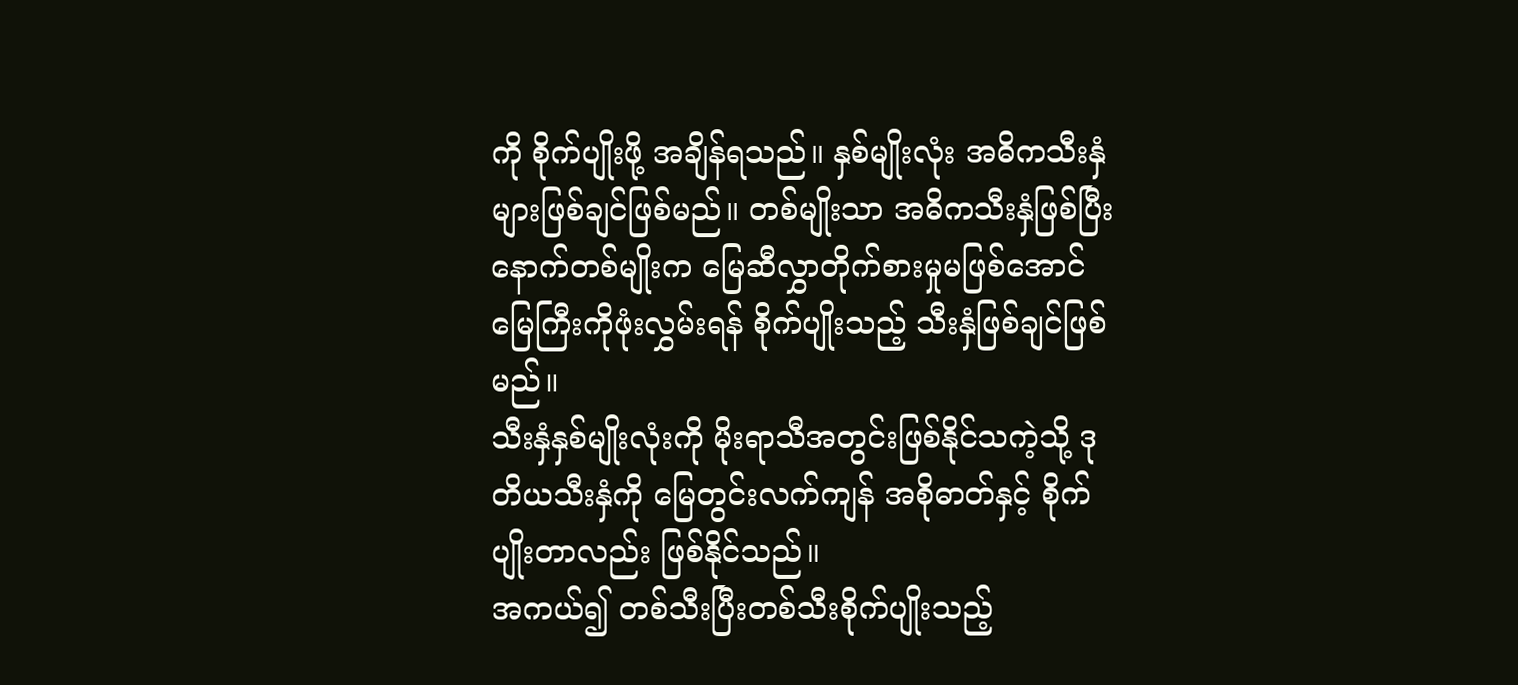ကို စိုက်ပျိုးဖို့ အချိန်ရသည်။ နှစ်မျိုးလုံး အဓိကသီးနှံများဖြစ်ချင်ဖြစ်မည်။ တစ်မျိုးသာ အဓိကသီးနှံဖြစ်ပြီး နောက်တစ်မျိုးက မြေဆီလွှာတိုက်စားမှုမဖြစ်အောင် မြေကြီးကိုဖုံးလွှမ်းရန် စိုက်ပျိုးသည့် သီးနှံဖြစ်ချင်ဖြစ်မည်။
သီးနှံနှစ်မျိုးလုံးကို မိုးရာသီအတွင်းဖြစ်နိုင်သကဲ့သို့ ဒုတိယသီးနှံကို မြေတွင်းလက်ကျန် အစိုဓာတ်နှင့် စိုက်ပျိုးတာလည်း ဖြစ်နိုင်သည်။
အကယ်၍ တစ်သီးပြီးတစ်သီးစိုက်ပျိုးသည့်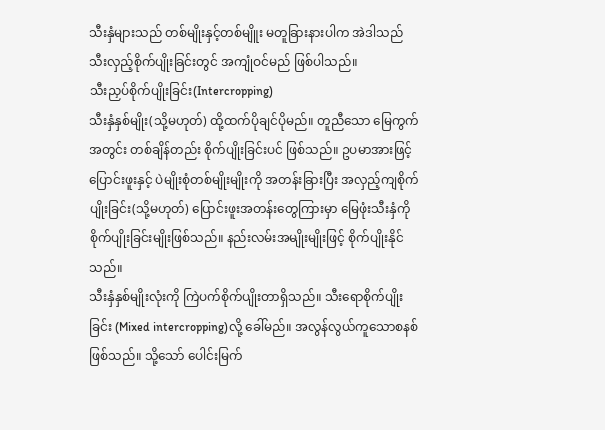သီးနှံများသည် တစ်မျိုးနှင့်တစ်မျိူး မတူခြားနားပါက အဲဒါသည် သီးလှည့်စိုက်ပျိုးခြင်းတွင် အကျုံဝင်မည် ဖြစ်ပါသည်။
သီးညှပ်စိုက်ပျိုးခြင်း(Intercropping)
သီးနှံနှစ်မျိုး(သို့မဟုတ်) ထို့ထက်ပိုချင်ပိုမည်။ တူညီသော မြေကွက်အတွင်း တစ်ချိန်တည်း စိုက်ပျိုးခြင်းပင် ဖြစ်သည်။ ဥပမာအားဖြင့် ပြောင်းဖူးနှင့် ပဲမျိုးစုံတစ်မျိုးမျိုးကို အတန်းခြားပြီး အလှည့်ကျစိုက်ပျိုးခြင်း(သို့မဟုတ်) ပြောင်းဖူးအတန်းတွေကြားမှာ မြေဖုံးသီးနှံကို စိုက်ပျိုးခြင်းမျိုးဖြစ်သည်။ နည်းလမ်းအမျိုးမျိုးဖြင့် စိုက်ပျိုးနိုင်သည်။
သီးနှံနှစ်မျိုးလုံးကို ကြဲပက်စိုက်ပျိုးတာရှိသည်။ သီးရောစိုက်ပျိုးခြင်း (Mixed intercropping)လို့ ခေါ်မည်။ အလွန်လွယ်ကူသောစနစ်ဖြစ်သည်။ သို့သော် ပေါင်းမြက်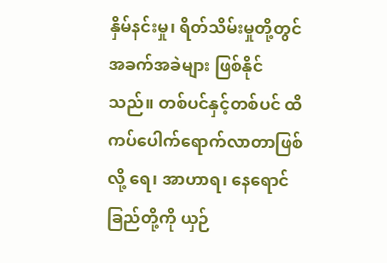နှိမ်နင်းမှု၊ ရိတ်သိမ်းမှုတို့တွင် အခက်အခဲများ ဖြစ်နိုင်သည်။ တစ်ပင်နှင့်တစ်ပင် ထိကပ်ပေါက်ရောက်လာတာဖြစ်လို့ ရေ၊ အာဟာရ၊ နေရောင်ခြည်တို့ကို ယှဉ်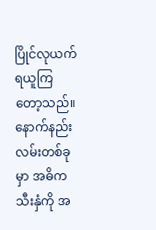ပြိုင်လုယက်ရယူကြတော့သည်။
နောက်နည်းလမ်းတစ်ခုမှာ အဓိကသီးနှံကို အ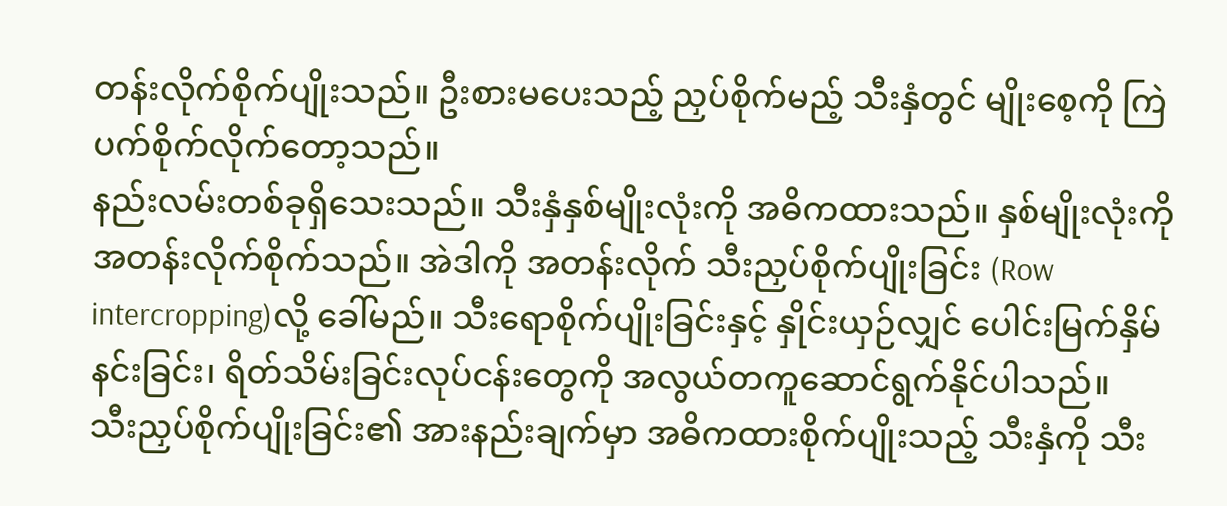တန်းလိုက်စိုက်ပျိုးသည်။ ဦးစားမပေးသည့် ညှပ်စိုက်မည့် သီးနှံတွင် မျိုးစေ့ကို ကြဲပက်စိုက်လိုက်တော့သည်။
နည်းလမ်းတစ်ခုရှိသေးသည်။ သီးနှံနှစ်မျိုးလုံးကို အဓိကထားသည်။ နှစ်မျိုးလုံးကို အတန်းလိုက်စိုက်သည်။ အဲဒါကို အတန်းလိုက် သီးညှပ်စိုက်ပျိုးခြင်း (Row intercropping)လို့ ခေါ်မည်။ သီးရောစိုက်ပျိုးခြင်းနှင့် နှိုင်းယှဉ်လျှင် ပေါင်းမြက်နှိမ်နင်းခြင်း၊ ရိတ်သိမ်းခြင်းလုပ်ငန်းတွေကို အလွယ်တကူဆောင်ရွက်နိုင်ပါသည်။
သီးညှပ်စိုက်ပျိုးခြင်း၏ အားနည်းချက်မှာ အဓိကထားစိုက်ပျိုးသည့် သီးနှံကို သီး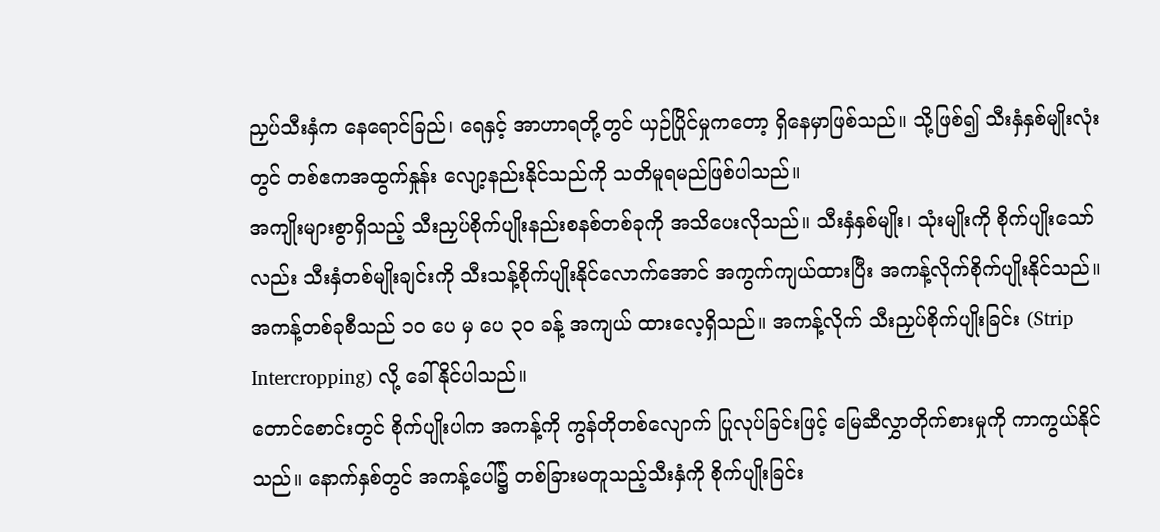ညှပ်သီးနှံက နေရောင်ခြည်၊ ရေနှင့် အာဟာရတို့တွင် ယှဉ်ပြိုင်မှုကတော့ ရှိနေမှာဖြစ်သည်။ သို့ဖြစ်၍ သီးနှံနှစ်မျိုးလုံးတွင် တစ်ဧကအထွက်နှုန်း လျော့နည်းနိုင်သည်ကို သတိမူရမည်ဖြစ်ပါသည်။
အကျိုးများစွာရှိသည့် သီးညှပ်စိုက်ပျိုးနည်းစနစ်တစ်ခုကို အသိပေးလိုသည်။ သီးနှံနှစ်မျိုး၊ သုံးမျိုးကို စိုက်ပျိုးသော်လည်း သီးနှံတစ်မျိုးချင်းကို သီးသန့်စိုက်ပျိုးနိုင်လောက်အောင် အကွက်ကျယ်ထားပြီး အကန့်လိုက်စိုက်ပျိုးနိုင်သည်။ အကန့်တစ်ခုစီသည် ၁၀ ပေ မှ ပေ ၃၀ ခန့် အကျယ် ထားလေ့ရှိသည်။ အကန့်လိုက် သီးညှပ်စိုက်ပျိုးခြင်း (Strip Intercropping) လို့ ခေါ်နိုင်ပါသည်။
တောင်စောင်းတွင် စိုက်ပျိုးပါက အကန့်ကို ကွန်တိုတစ်လျောက် ပြုလုပ်ခြင်းဖြင့် မြေဆီလွှာတိုက်စားမှုကို ကာကွယ်နိုင်သည်။ နောက်နှစ်တွင် အကန့်ပေါ်၌ တစ်ခြားမတူသည့်သီးနှံကို စိုက်ပျိုးခြင်း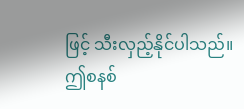ဖြင့် သီးလှည့်နိုင်ပါသည်။
ဤစနစ်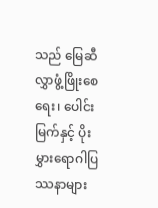သည် မြေဆီလွှာဖွံ့ဖြိုးစေရေး၊ ပေါင်းမြက်နှင့် ပိုးမွှားရောဂါပြဿနာများ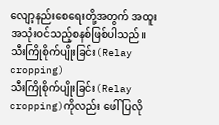လျော့နည်းစေရေးတို့အတွက် အထူးအသုံးဝင်သည့်စနစ်ဖြစ်ပါသည်။
သီးကြိုစိုက်ပျိုးခြင်း(Relay cropping)
သီးကြိုစိုက်ပျိုးခြင်း(Relay cropping)ကိုလည်း ဖေါ်ပြလို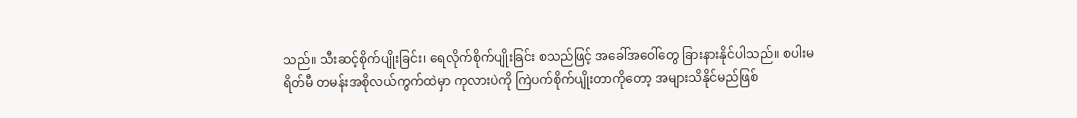သည်။ သီးဆင့်စိုက်ပျိုးခြင်း၊ ရေလိုက်စိုက်ပျိုးခြင်း စသည်ဖြင့် အခေါ်အဝေါ်တွေ ခြားနားနိုင်ပါသည်။ စပါးမရိတ်မီ တမန်းအစိုလယ်ကွက်ထဲမှာ ကုလားပဲကို ကြဲပက်စိုက်ပျိုးတာကိုတော့ အများသိနိုင်မည်ဖြစ်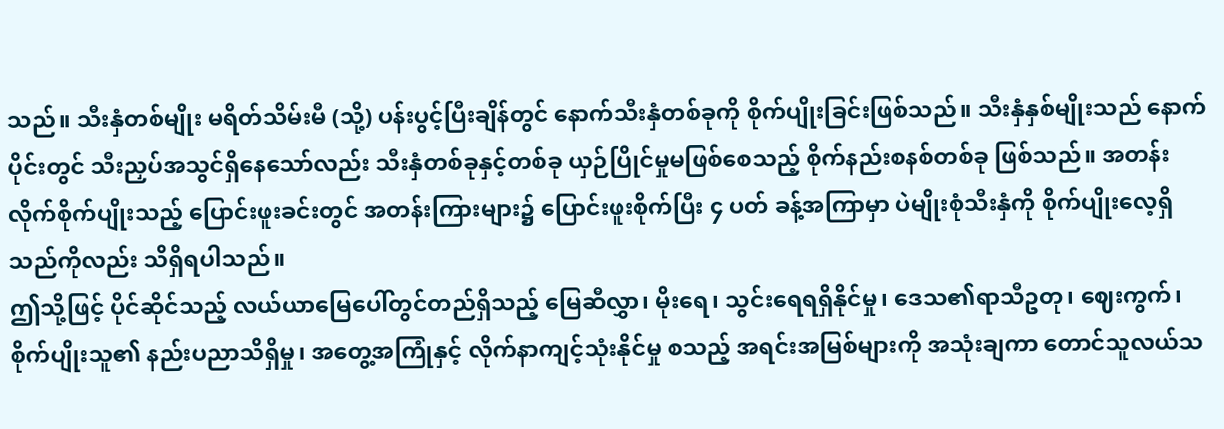သည်။ သီးနှံတစ်မျိုး မရိတ်သိမ်းမီ (သို့) ပန်းပွင့်ပြီးချိန်တွင် နောက်သီးနှံတစ်ခုကို စိုက်ပျိုးခြင်းဖြစ်သည်။ သီးနှံနှစ်မျိုးသည် နောက်ပိုင်းတွင် သီးညှပ်အသွင်ရှိနေသော်လည်း သီးနှံတစ်ခုနှင့်တစ်ခု ယှဉ်ပြိုင်မှုမဖြစ်စေသည့် စိုက်နည်းစနစ်တစ်ခု ဖြစ်သည်။ အတန်းလိုက်စိုက်ပျိုးသည့် ပြောင်းဖူးခင်းတွင် အတန်းကြားများ၌ ပြောင်းဖူးစိုက်ပြီး ၄ ပတ် ခန့်အကြာမှာ ပဲမျိုးစုံသီးနှံကို စိုက်ပျိုးလေ့ရှိသည်ကိုလည်း သိရှိရပါသည်။
ဤသို့ဖြင့် ပိုင်ဆိုင်သည့် လယ်ယာမြေပေါ်တွင်တည်ရှိသည့် မြေဆီလွှာ၊ မိုးရေ၊ သွင်းရေရရှိနိုင်မှု၊ ဒေသ၏ရာသီဥတု၊ ဈေးကွက်၊ စိုက်ပျိုးသူ၏ နည်းပညာသိရှိမှု၊ အတွေ့အကြုံနှင့် လိုက်နာကျင့်သုံးနိုင်မှု စသည့် အရင်းအမြစ်များကို အသုံးချကာ တောင်သူလယ်သ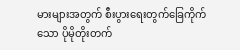မားများအတွက် စီးပွားရေးတွက်ခြေကိုက်သော ပိုမိုတိုးတက်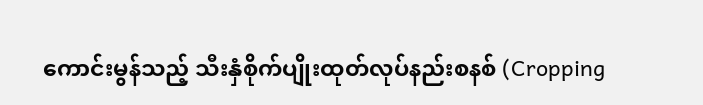ကောင်းမွန်သည့် သီးနှံစိုက်ပျိုးထုတ်လုပ်နည်းစနစ် (Cropping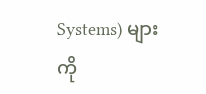Systems) များကို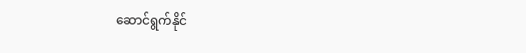ဆောင်ရွက်နိုင်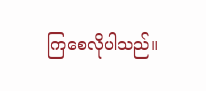ကြစေလိုပါသည်။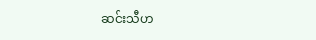ဆင်းသီဟ